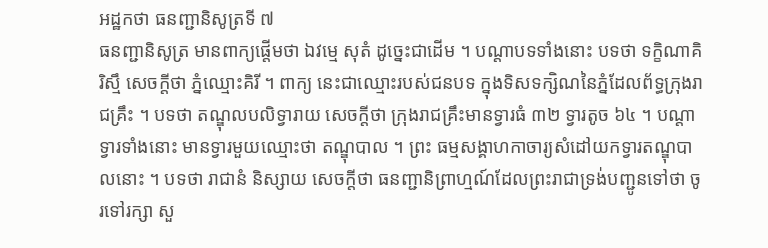អដ្ឋកថា ធនញ្ជានិសូត្រទី ៧
ធនញ្ជានិសូត្រ មានពាក្យផ្តើមថា ឯវម្មេ សុតំ ដូច្នេះជាដើម ។ បណ្តាបទទាំងនោះ បទថា ទក្ខិណាគិរិស្មឹ សេចក្តីថា ភ្នំឈ្មោះគិរី ។ ពាក្យ នេះជាឈ្មោះរបស់ជនបទ ក្នុងទិសទក្សិណនៃភ្នំដែលព័ទ្ធក្រុងរាជគ្រឹះ ។ បទថា តណ្ឌុលបលិទ្វារាយ សេចក្តីថា ក្រុងរាជគ្រឹះមានទ្វារធំ ៣២ ទ្វារតូច ៦៤ ។ បណ្តាទ្វារទាំងនោះ មានទ្វារមួយឈ្មោះថា តណ្ឌុបាល ។ ព្រះ ធម្មសង្គាហកាចារ្យសំដៅយកទ្វារតណ្ឌុបាលនោះ ។ បទថា រាជានំ និស្សាយ សេចក្តីថា ធនញ្ជានិព្រាហ្មណ៍ដែលព្រះរាជាទ្រង់បញ្ជូនទៅថា ចូរទៅរក្សា សួ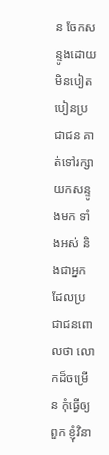ន ចែកសន្ទូងដោយមិនបៀតបៀនប្រជាជន គាត់ទៅរក្សាយកសន្ទូងមក ទាំងអស់ និងជាអ្នកដែលប្រជាជនពោលថា លោកដ៏ចម្រើន កុំធ្វើឲ្យពួក ខ្ញុំវិនា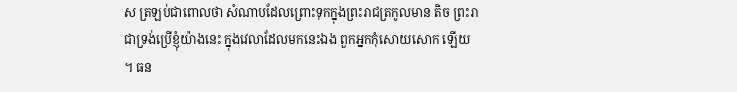ស ត្រឡប់ជាពោលថា សំណាបដែលព្រោះទុកក្នុងព្រះរាជត្រកូលមាន តិច ព្រះរាជាទ្រង់ប្រើខ្ញុំយ៉ាងនេះ ក្នុងវេលាដែលមកនេះឯង ពួកអ្នកកុំសោយសោក ឡើយ ។ ធន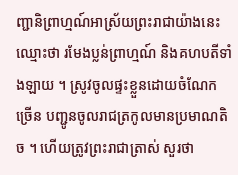ញ្ជានិព្រាហ្មណ៍អាស្រ័យព្រះរាជាយ៉ាងនេះ ឈ្មោះថា រមែងប្លន់ព្រាហ្មណ៍ និងគហបតីទាំងឡាយ ។ ស្រូវចូលផ្ទះខ្លួនដោយចំណែក ច្រើន បញ្ជូនចូលរាជត្រកូលមានប្រមាណតិច ។ ហើយត្រូវព្រះរាជាត្រាស់ សួរថា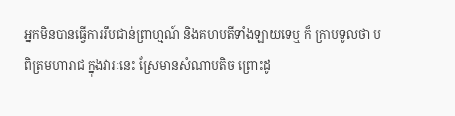អ្នកមិនបានធ្វើការរឹបជាន់ព្រាហ្មណ៍ និងគហបតីទាំងឡាយទេឬ ក៏ ក្រាបទូលថា បពិត្រមហារាជ ក្នុងវារៈនេះ ស្រែមានសំណាបតិច ព្រោះដូ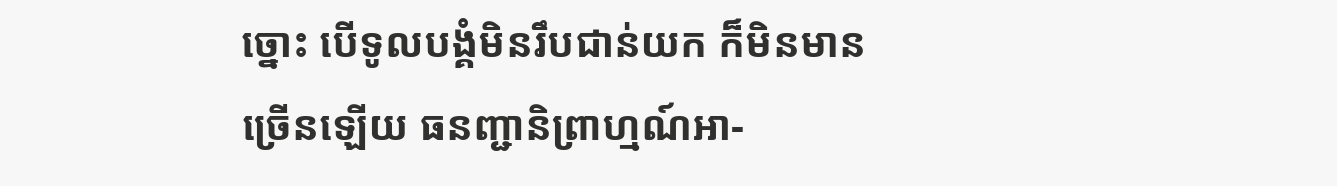ច្នោះ បើទូលបង្គំមិនរឹបជាន់យក ក៏មិនមានច្រើនឡើយ ធនញ្ជានិព្រាហ្មណ៍អា-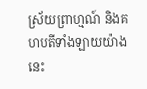ស្រ័យព្រាហ្មណ៍ និងគហបតីទាំងឡាយយ៉ាងនេះ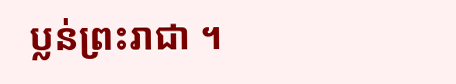ប្លន់ព្រះរាជា ។